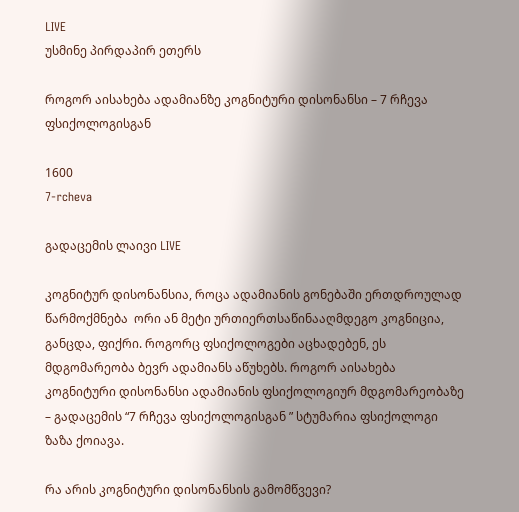LIVE
უსმინე პირდაპირ ეთერს

როგორ აისახება ადამიანზე კოგნიტური დისონანსი – 7 რჩევა ფსიქოლოგისგან

1600
7-rcheva

გადაცემის ლაივი LIVE

კოგნიტურ დისონანსია, როცა ადამიანის გონებაში ერთდროულად წარმოქმნება  ორი ან მეტი ურთიერთსაწინააღმდეგო კოგნიცია, განცდა, ფიქრი. როგორც ფსიქოლოგები აცხადებენ, ეს მდგომარეობა ბევრ ადამიანს აწუხებს. როგორ აისახება კოგნიტური დისონანსი ადამიანის ფსიქოლოგიურ მდგომარეობაზე – გადაცემის “7 რჩევა ფსიქოლოგისგან ” სტუმარია ფსიქოლოგი ზაზა ქოიავა.

რა არის კოგნიტური დისონანსის გამომწვევი?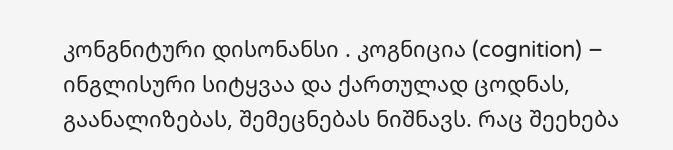კონგნიტური დისონანსი . კოგნიცია (cognition) – ინგლისური სიტყვაა და ქართულად ცოდნას, გაანალიზებას, შემეცნებას ნიშნავს. რაც შეეხება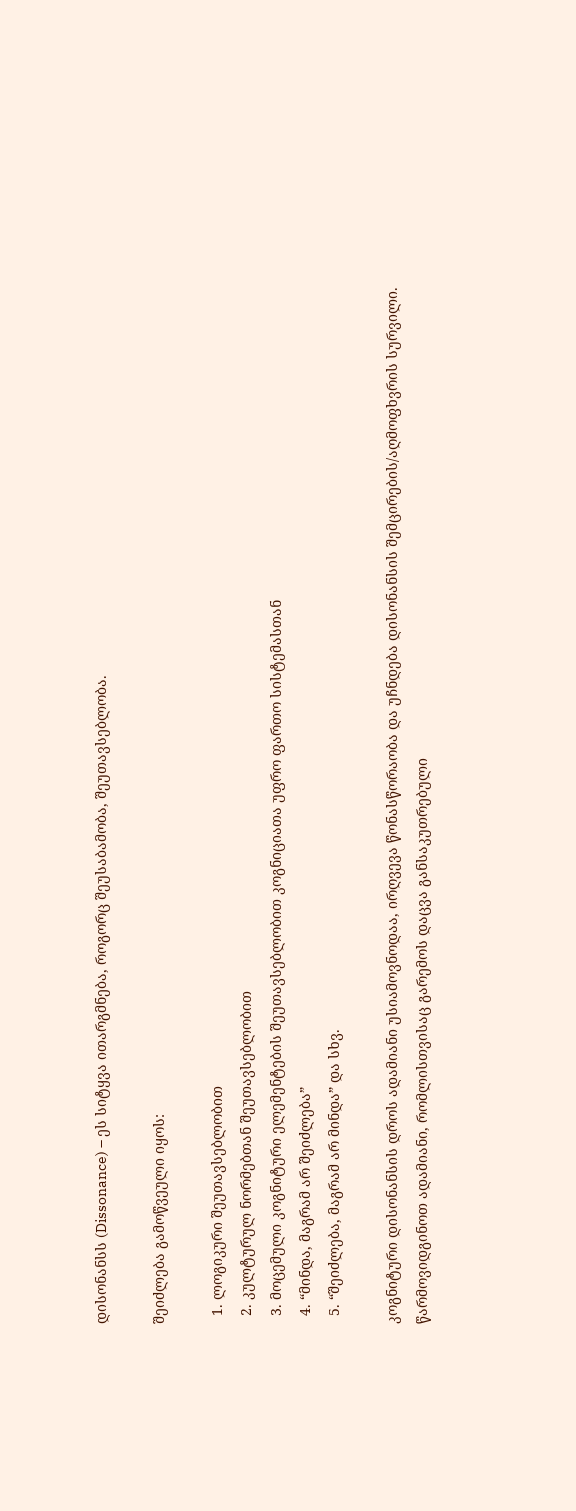დისონანსს (Dissonance) – ეს სიტყვა ითარგმნება, როგორც შეუსაბამობა, შეუთავსებლობა.

შეიძლება გამოწვეული იყოს:

  1. ლოგიკური შეუთავსებლობით
  2. კულტურულ ნორმებთან შეუთავსებლობით
  3. მოცემული კოგნიტური ელემენტების შეუთავსებლობით კოგნიციათა უფრო ფართო სისტემასთან
  4. “მინდა, მაგრამ არ შეიძლება”
  5. “შეიძლება, მაგრამ არ მინდა” და სხვ.

კოგნიტური დისონანსის დროს ადამიანი უსიამოვნოდაა, ირღვევა წონასწორაობა და უჩნდება დისონანსის შემცირების/აღმოფხვრის სურვილი. წარმოვიდგინოთ ადამიანი, რომლისთვისაც გარემოს დაცვა განსაკუთრებული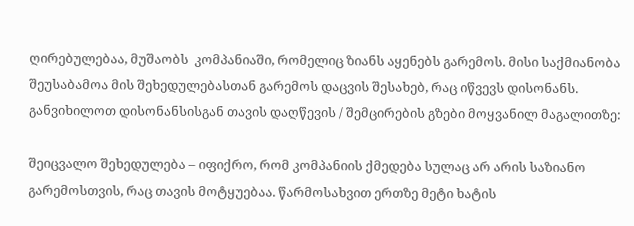ღირებულებაა, მუშაობს  კომპანიაში, რომელიც ზიანს აყენებს გარემოს. მისი საქმიანობა შეუსაბამოა მის შეხედულებასთან გარემოს დაცვის შესახებ, რაც იწვევს დისონანს.  განვიხილოთ დისონანსისგან თავის დაღწევის / შემცირების გზები მოყვანილ მაგალითზე:

შეიცვალო შეხედულება – იფიქრო, რომ კომპანიის ქმედება სულაც არ არის საზიანო გარემოსთვის, რაც თავის მოტყუებაა. წარმოსახვით ერთზე მეტი ხატის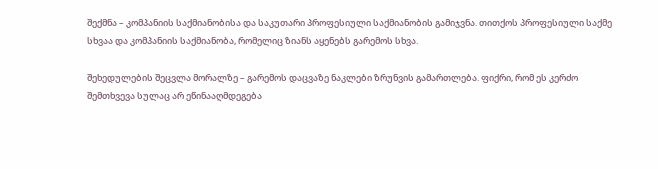შექმნა – კომპანიის საქმიანობისა და საკუთარი პროფესიული საქმიანობის გამიჯვნა. თითქოს პროფესიული საქმე სხვაა და კომპანიის საქმიანობა, რომელიც ზიანს აყენებს გარემოს სხვა.

შეხედულების შეცვლა მორალზე – გარემოს დაცვაზე ნაკლები ზრუნვის გამართლება. ფიქრი, რომ ეს კერძო შემთხვევა სულაც არ ეწინააღმდეგება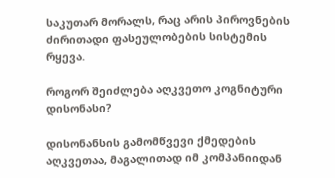საკუთარ მორალს, რაც არის პიროვნების ძირითადი ფასეულობების სისტემის რყევა.

როგორ შეიძლება აღკვეთო კოგნიტური დისონასი?

დისონანსის გამომწვევი ქმედების აღკვეთაა, მაგალითად იმ კომპანიიდან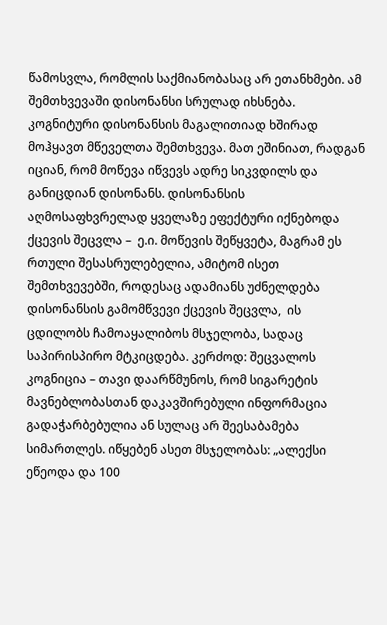წამოსვლა, რომლის საქმიანობასაც არ ეთანხმები. ამ შემთხვევაში დისონანსი სრულად იხსნება.  კოგნიტური დისონანსის მაგალითიად ხშირად მოჰყავთ მწეველთა შემთხვევა. მათ ეშინიათ, რადგან იციან, რომ მოწევა იწვევს ადრე სიკვდილს და განიცდიან დისონანს. დისონანსის აღმოსაფხვრელად ყველაზე ეფექტური იქნებოდა ქცევის შეცვლა –  ე.ი. მოწევის შეწყვეტა, მაგრამ ეს რთული შესასრულებელია, ამიტომ ისეთ შემთხვევებში, როდესაც ადამიანს უძნელდება დისონანსის გამომწვევი ქცევის შეცვლა,  ის ცდილობს ჩამოაყალიბოს მსჯელობა, სადაც საპირისპირო მტკიცდება. კერძოდ: შეცვალოს კოგნიცია – თავი დაარწმუნოს, რომ სიგარეტის მავნებლობასთან დაკავშირებული ინფორმაცია გადაჭარბებულია ან სულაც არ შეესაბამება სიმართლეს. იწყებენ ასეთ მსჯელობას: „ალექსი ეწეოდა და 100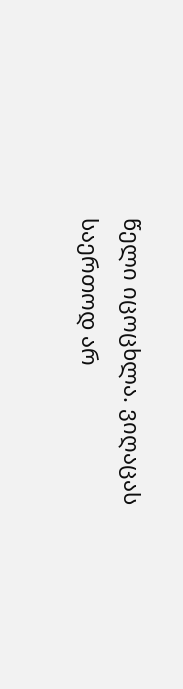წელი იცოცხლა. ვიღაცას საერთოდ არ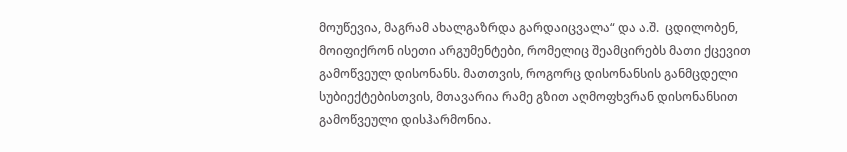მოუწევია, მაგრამ ახალგაზრდა გარდაიცვალა“ და ა.შ.  ცდილობენ,  მოიფიქრონ ისეთი არგუმენტები, რომელიც შეამცირებს მათი ქცევით გამოწვეულ დისონანს. მათთვის, როგორც დისონანსის განმცდელი სუბიექტებისთვის, მთავარია რამე გზით აღმოფხვრან დისონანსით გამოწვეული დისჰარმონია.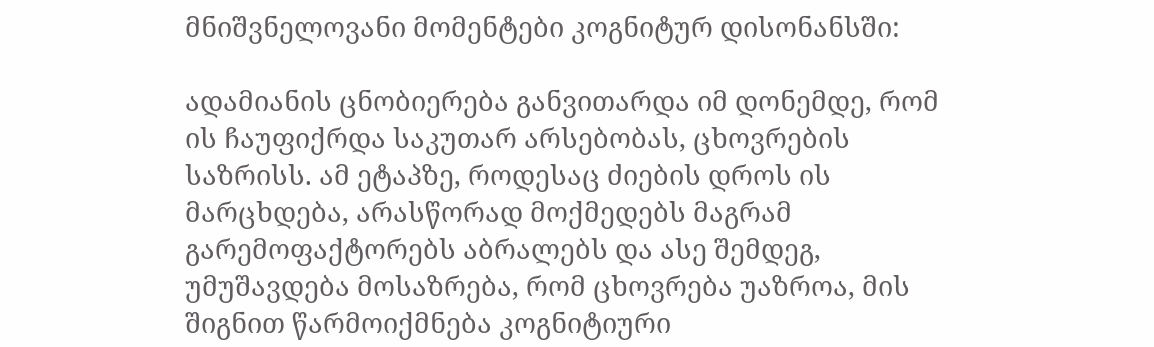მნიშვნელოვანი მომენტები კოგნიტურ დისონანსში:

ადამიანის ცნობიერება განვითარდა იმ დონემდე, რომ ის ჩაუფიქრდა საკუთარ არსებობას, ცხოვრების საზრისს. ამ ეტაპზე, როდესაც ძიების დროს ის მარცხდება, არასწორად მოქმედებს მაგრამ გარემოფაქტორებს აბრალებს და ასე შემდეგ, უმუშავდება მოსაზრება, რომ ცხოვრება უაზროა, მის შიგნით წარმოიქმნება კოგნიტიური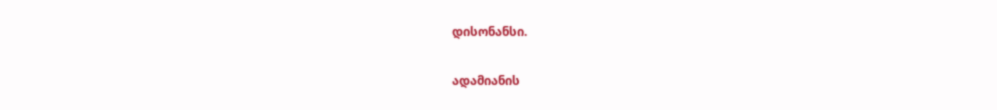დისონანსი.

ადამიანის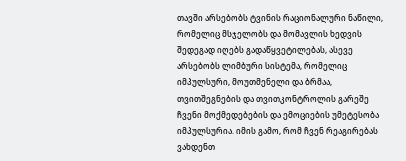თავში არსებობს ტვინის რაციონალური ნაწილი, რომელიც მსჯელობს და მომავლის ხედვის შედეგად იღებს გადაწყვეტილებას, ასევე არსებობს ლიმბური სისტემა, რომელიც იმპულსური, მოუთმენელი და ბრმაა, თვითშეგნების და თვითკონტროლის გარეშე ჩვენი მოქმედებების და ემოციების უმეტესობა იმპულსურია. იმის გამო, რომ ჩვენ რეაგირებას ვახდენთ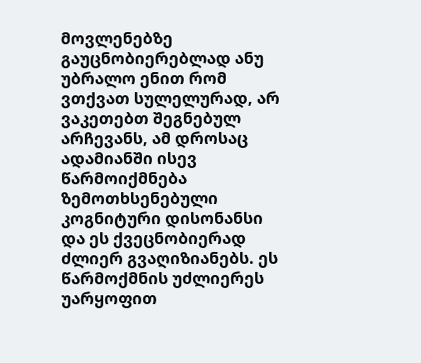მოვლენებზე გაუცნობიერებლად ანუ უბრალო ენით რომ ვთქვათ სულელურად, არ ვაკეთებთ შეგნებულ არჩევანს, ამ დროსაც ადამიანში ისევ წარმოიქმნება ზემოთხსენებული კოგნიტური დისონანსი და ეს ქვეცნობიერად ძლიერ გვაღიზიანებს. ეს წარმოქმნის უძლიერეს უარყოფით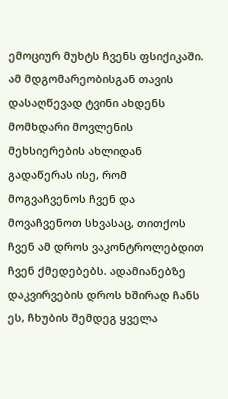ემოციურ მუხტს ჩვენს ფსიქიკაში. ამ მდგომარეობისგან თავის დასაღწევად ტვინი ახდენს მომხდარი მოვლენის მეხსიერების ახლიდან გადაწერას ისე, რომ მოგვაჩვენოს ჩვენ და მოვაჩვენოთ სხვასაც, თითქოს ჩვენ ამ დროს ვაკონტროლებდით ჩვენ ქმედებებს. ადამიანებზე დაკვირვების დროს ხშირად ჩანს ეს, ჩხუბის შემდეგ ყველა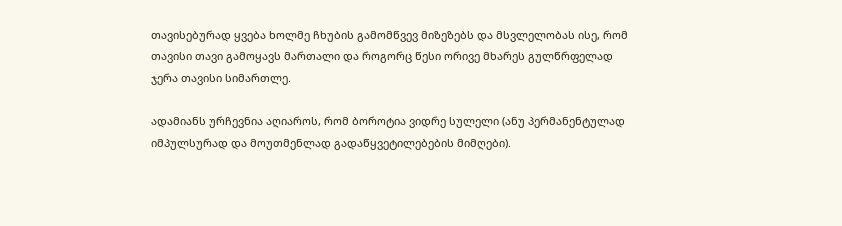თავისებურად ყვება ხოლმე ჩხუბის გამომწვევ მიზეზებს და მსვლელობას ისე, რომ თავისი თავი გამოყავს მართალი და როგორც წესი ორივე მხარეს გულწრფელად ჯერა თავისი სიმართლე.

ადამიანს ურჩევნია აღიაროს, რომ ბოროტია ვიდრე სულელი (ანუ პერმანენტულად იმპულსურად და მოუთმენლად გადაწყვეტილებების მიმღები).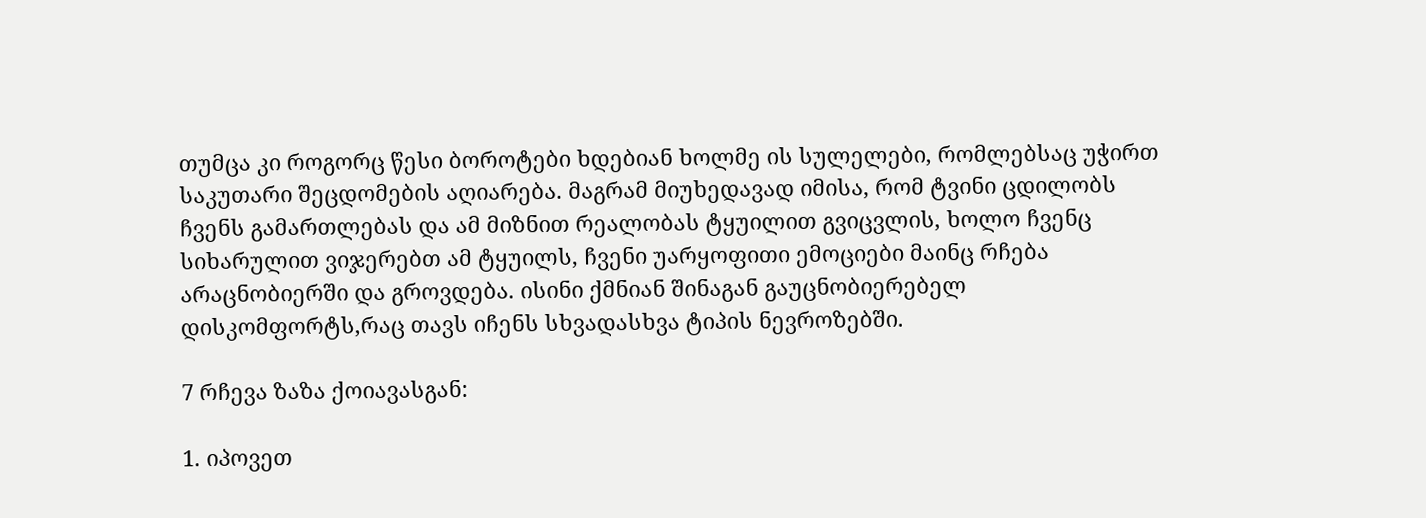თუმცა კი როგორც წესი ბოროტები ხდებიან ხოლმე ის სულელები, რომლებსაც უჭირთ საკუთარი შეცდომების აღიარება. მაგრამ მიუხედავად იმისა, რომ ტვინი ცდილობს ჩვენს გამართლებას და ამ მიზნით რეალობას ტყუილით გვიცვლის, ხოლო ჩვენც სიხარულით ვიჯერებთ ამ ტყუილს, ჩვენი უარყოფითი ემოციები მაინც რჩება არაცნობიერში და გროვდება. ისინი ქმნიან შინაგან გაუცნობიერებელ დისკომფორტს,რაც თავს იჩენს სხვადასხვა ტიპის ნევროზებში.

7 რჩევა ზაზა ქოიავასგან:

1. იპოვეთ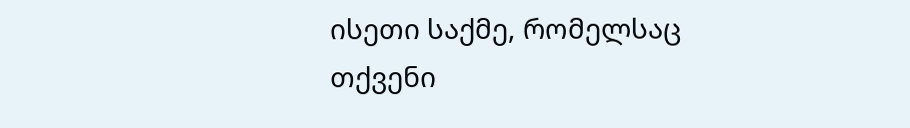ისეთი საქმე, რომელსაც თქვენი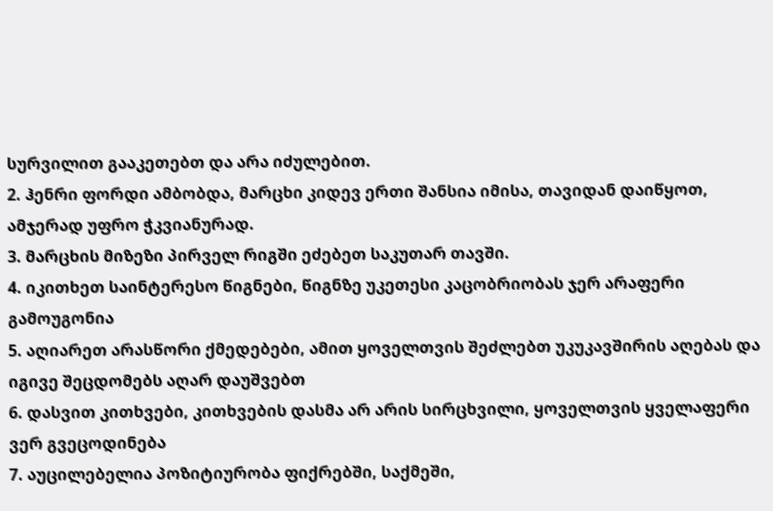სურვილით გააკეთებთ და არა იძულებით.
2. ჰენრი ფორდი ამბობდა, მარცხი კიდევ ერთი შანსია იმისა, თავიდან დაიწყოთ, ამჯერად უფრო ჭკვიანურად.
3. მარცხის მიზეზი პირველ რიგში ეძებეთ საკუთარ თავში.
4. იკითხეთ საინტერესო წიგნები, წიგნზე უკეთესი კაცობრიობას ჯერ არაფერი გამოუგონია
5. აღიარეთ არასწორი ქმედებები, ამით ყოველთვის შეძლებთ უკუკავშირის აღებას და იგივე შეცდომებს აღარ დაუშვებთ
6. დასვით კითხვები, კითხვების დასმა არ არის სირცხვილი, ყოველთვის ყველაფერი ვერ გვეცოდინება
7. აუცილებელია პოზიტიურობა ფიქრებში, საქმეში,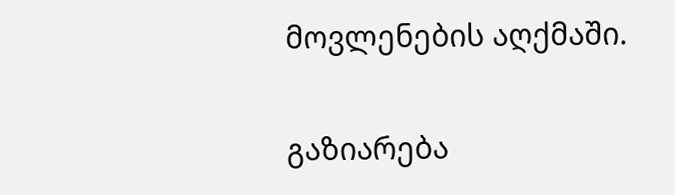მოვლენების აღქმაში.

გაზიარება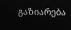გაზიარება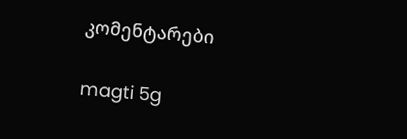კომენტარები

magti 5g